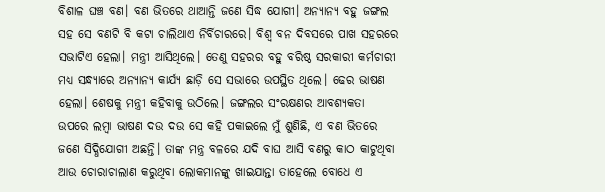ବିଶାଳ ଘଞ୍ଚ ବଣ। ବଣ ଭିତରେ ଥାଆନ୍ତି ଜଣେ ସିଦ୍ଧ ଯୋଗୀ। ଅନ୍ୟାନ୍ୟ ବହୁ ଜଙ୍ଗଲ ସହ ସେ ବଣଟି ବି କଟା ଚାଲିଥାଏ ନିର୍ବିଚାରରେ। ବିଶ୍ବ ବନ ଦିବସରେ ପାଖ ସହରରେ ସଭାଟିଏ ହେଲା। ମନ୍ତ୍ରୀ ଆସିଥିଲେ। ତେଣୁ ସହରର ବହୁ ବରିଷ୍ଠ ସରକାରୀ କର୍ମଚାରୀ ମଧ୍ୟ ସନ୍ଧ୍ୟାରେ ଅନ୍ୟାନ୍ୟ କାର୍ଯ୍ୟ ଛାଡ଼ି ସେ ସଭାରେ ଉପସ୍ଥିତ ଥିଲେ। ଢେର ଭାଷଣ ହେଲା। ଶେଷକୁ ମନ୍ତ୍ରୀ କହିବାକୁ ଉଠିଲେ। ଜଙ୍ଗଲର ସଂରକ୍ଷଣର ଆବଶ୍ୟକତା ଉପରେ ଲମ୍ବା ଭାଷଣ ଦଉ ଦଉ ସେ କହି ପକାଇଲେ ମୁଁ ଶୁଣିଛି, ଏ ବଣ ଭିତରେ ଜଣେ ସିଦ୍ଧିଯୋଗୀ ଅଛନ୍ତି। ତାଙ୍କ ମନ୍ତ୍ର ବଳରେ ଯଦି ବାଘ ଆସି ବଣରୁ କାଠ କାଟୁଥିବା ଆଉ ଚୋରାଚାଲାଣ କରୁଥିବା ଲୋକମାନଙ୍କୁ ଖାଇଯାନ୍ତା ତାହେଲେ ବୋଧେ ଏ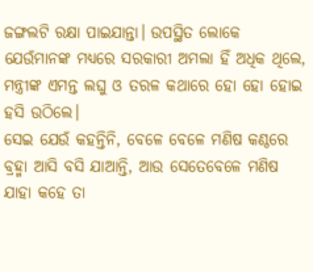ଜଙ୍ଗଲଟି ରକ୍ଷା ପାଇଯାନ୍ତା। ଉପସ୍ଥିତ ଲୋକେ ଯେଉଁମାନଙ୍କ ମଧ୍ୟରେ ସରକାରୀ ଅମଲା ହିଁ ଅଧିକ ଥିଲେ, ମନ୍ତ୍ରୀଙ୍କ ଏମନ୍ତ ଲଘୁ ଓ ତରଳ କଥାରେ ହୋ ହୋ ହୋଇ ହସି ଉଠିଲେ।
ସେଇ ଯେଉଁ କହନ୍ତିନି, ବେଳେ ବେଳେ ମଣିଷ କଣ୍ଠରେ ବ୍ରହ୍ମା ଆସି ବସି ଯାଆନ୍ତି, ଆଉ ସେତେବେଳେ ମଣିଷ ଯାହା କହେ ତା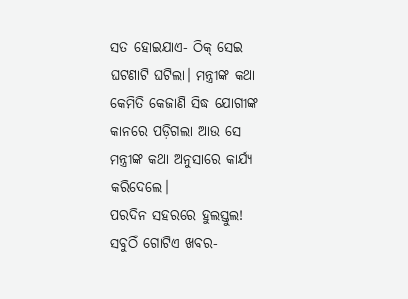ସତ ହୋଇଯାଏ- ଠିକ୍ ସେଇ ଘଟଣାଟି ଘଟିଲା। ମନ୍ତ୍ରୀଙ୍କ କଥା କେମିତି କେଜାଣି ସିଦ୍ଧ ଯୋଗୀଙ୍କ କାନରେ ପଡ଼ିଗଲା ଆଉ ସେ ମନ୍ତ୍ରୀଙ୍କ କଥା ଅନୁସାରେ କାର୍ଯ୍ୟ କରିଦେଲେ।
ପରଦିନ ସହରରେ ହୁଲସ୍ତୁଲ! ସବୁଠିଁ ଗୋଟିଏ ଖବର-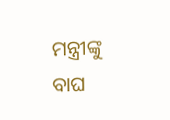ମନ୍ତ୍ରୀଙ୍କୁ ବାଘ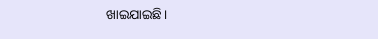ଖାଇଯାଇଛି।